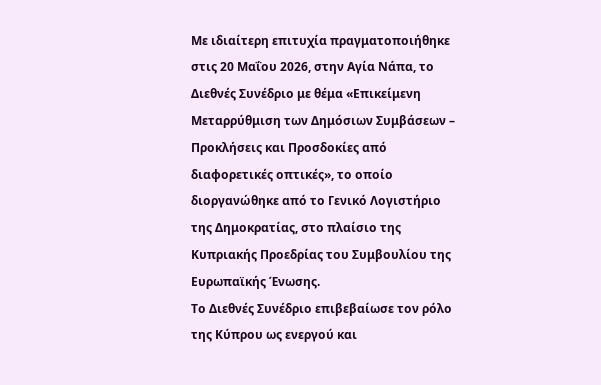Με ιδιαίτερη επιτυχία πραγματοποιήθηκε στις 20 Μαΐου 2026, στην Αγία Νάπα, το Διεθνές Συνέδριο με θέμα «Επικείμενη Μεταρρύθμιση των Δημόσιων Συμβάσεων – Προκλήσεις και Προσδοκίες από διαφορετικές οπτικές», το οποίο διοργανώθηκε από το Γενικό Λογιστήριο της Δημοκρατίας, στο πλαίσιο της Κυπριακής Προεδρίας του Συμβουλίου της Ευρωπαϊκής Ένωσης.
Το Διεθνές Συνέδριο επιβεβαίωσε τον ρόλο της Κύπρου ως ενεργού και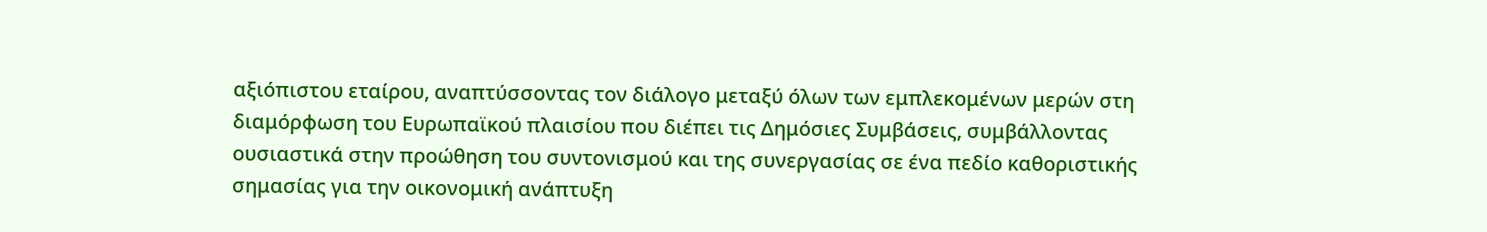αξιόπιστου εταίρου, αναπτύσσοντας τον διάλογο μεταξύ όλων των εμπλεκομένων μερών στη διαμόρφωση του Ευρωπαϊκού πλαισίου που διέπει τις Δημόσιες Συμβάσεις, συμβάλλοντας ουσιαστικά στην προώθηση του συντονισμού και της συνεργασίας σε ένα πεδίο καθοριστικής σημασίας για την οικονομική ανάπτυξη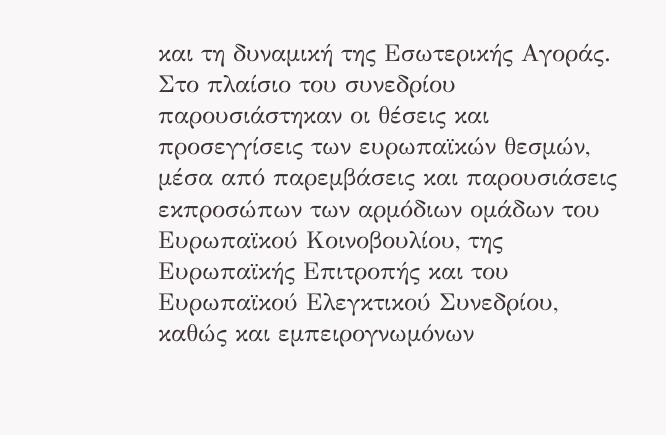και τη δυναμική της Εσωτερικής Αγοράς.
Στο πλαίσιο του συνεδρίου παρουσιάστηκαν οι θέσεις και προσεγγίσεις των ευρωπαϊκών θεσμών, μέσα από παρεμβάσεις και παρουσιάσεις εκπροσώπων των αρμόδιων ομάδων του Ευρωπαϊκού Κοινοβουλίου, της Ευρωπαϊκής Επιτροπής και του Ευρωπαϊκού Ελεγκτικού Συνεδρίου, καθώς και εμπειρογνωμόνων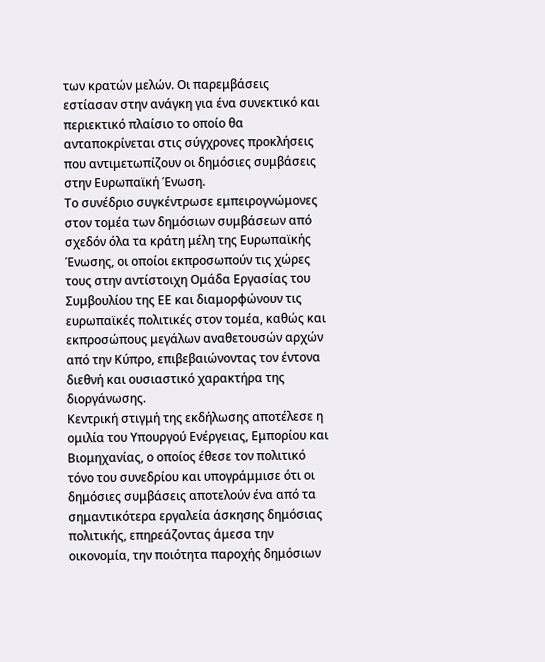των κρατών μελών. Οι παρεμβάσεις εστίασαν στην ανάγκη για ένα συνεκτικό και περιεκτικό πλαίσιο το οποίο θα ανταποκρίνεται στις σύγχρονες προκλήσεις που αντιμετωπίζουν οι δημόσιες συμβάσεις στην Ευρωπαϊκή Ένωση.
Το συνέδριο συγκέντρωσε εμπειρογνώμονες στον τομέα των δημόσιων συμβάσεων από σχεδόν όλα τα κράτη μέλη της Ευρωπαϊκής Ένωσης, οι οποίοι εκπροσωπούν τις χώρες τους στην αντίστοιχη Ομάδα Εργασίας του Συμβουλίου της ΕΕ και διαμορφώνουν τις ευρωπαϊκές πολιτικές στον τομέα, καθώς και εκπροσώπους μεγάλων αναθετουσών αρχών από την Κύπρο, επιβεβαιώνοντας τον έντονα διεθνή και ουσιαστικό χαρακτήρα της διοργάνωσης.
Κεντρική στιγμή της εκδήλωσης αποτέλεσε η ομιλία του Υπουργού Ενέργειας, Εμπορίου και Βιομηχανίας, ο οποίος έθεσε τον πολιτικό τόνο του συνεδρίου και υπογράμμισε ότι οι δημόσιες συμβάσεις αποτελούν ένα από τα σημαντικότερα εργαλεία άσκησης δημόσιας πολιτικής, επηρεάζοντας άμεσα την οικονομία, την ποιότητα παροχής δημόσιων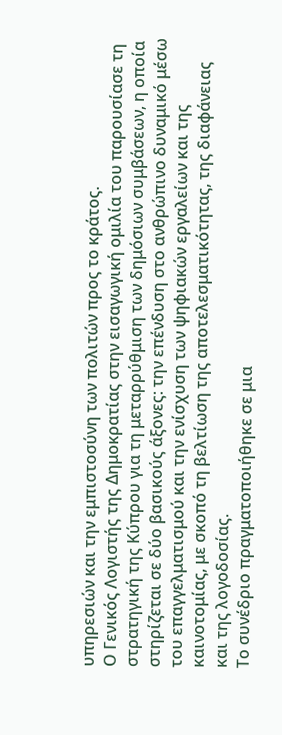υπηρεσιών και την εμπιστοσύνη των πολιτών προς το κράτος.
Ο Γενικός Λογιστής της Δημοκρατίας στην εισαγωγική ομιλία του παρουσίασε τη στρατηγική της Κύπρου για τη μεταρρύθμιση των δημόσιων συμβάσεων, η οποία στηρίζεται σε δύο βασικούς άξονες: την επένδυση στο ανθρώπινο δυναμικό μέσω του επαγγελματισμού και την ενίσχυση των ψηφιακών εργαλείων και της καινοτομίας, με σκοπό τη βελτίωση της αποτελεσματικότητας, της διαφάνειας και της λογοδοσίας.
Το συνέδριο πραγματοποιήθηκε σε μια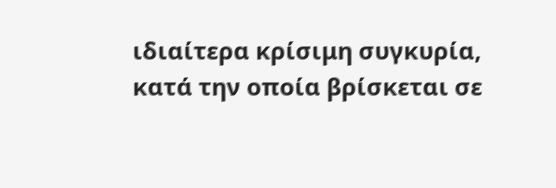ιδιαίτερα κρίσιμη συγκυρία, κατά την οποία βρίσκεται σε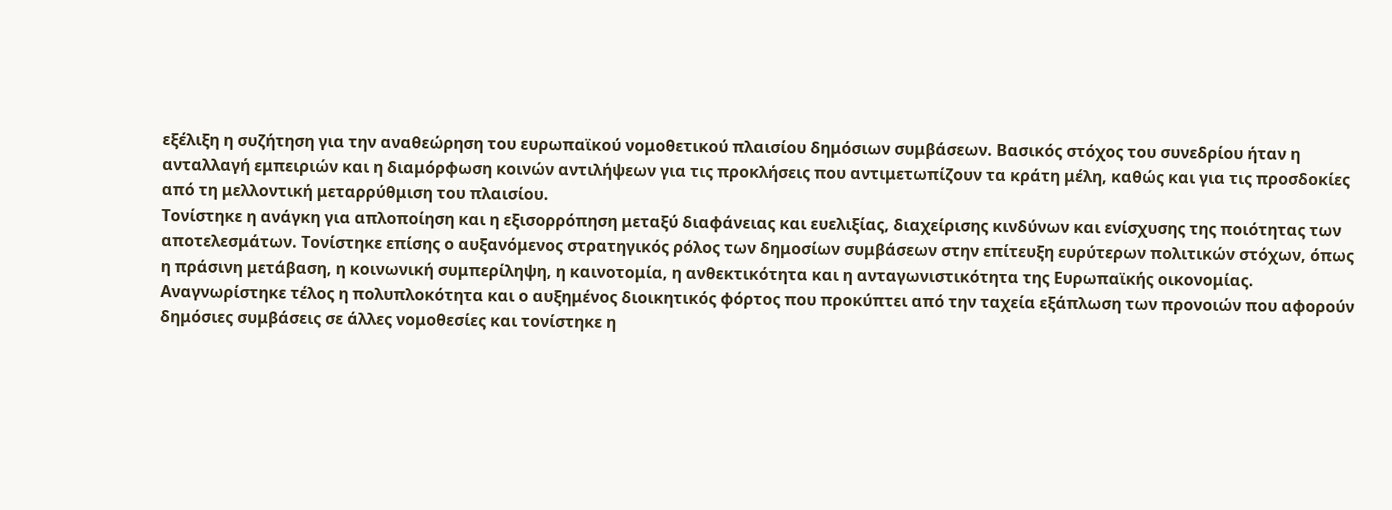εξέλιξη η συζήτηση για την αναθεώρηση του ευρωπαϊκού νομοθετικού πλαισίου δημόσιων συμβάσεων. Βασικός στόχος του συνεδρίου ήταν η ανταλλαγή εμπειριών και η διαμόρφωση κοινών αντιλήψεων για τις προκλήσεις που αντιμετωπίζουν τα κράτη μέλη, καθώς και για τις προσδοκίες από τη μελλοντική μεταρρύθμιση του πλαισίου.
Τονίστηκε η ανάγκη για απλοποίηση και η εξισορρόπηση μεταξύ διαφάνειας και ευελιξίας, διαχείρισης κινδύνων και ενίσχυσης της ποιότητας των αποτελεσμάτων. Τονίστηκε επίσης ο αυξανόμενος στρατηγικός ρόλος των δημοσίων συμβάσεων στην επίτευξη ευρύτερων πολιτικών στόχων, όπως η πράσινη μετάβαση, η κοινωνική συμπερίληψη, η καινοτομία, η ανθεκτικότητα και η ανταγωνιστικότητα της Ευρωπαϊκής οικονομίας. Αναγνωρίστηκε τέλος η πολυπλοκότητα και ο αυξημένος διοικητικός φόρτος που προκύπτει από την ταχεία εξάπλωση των προνοιών που αφορούν δημόσιες συμβάσεις σε άλλες νομοθεσίες και τονίστηκε η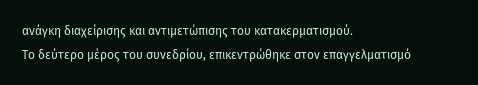ανάγκη διαχείρισης και αντιμετώπισης του κατακερματισμού.
Το δεύτερο μέρος του συνεδρίου, επικεντρώθηκε στον επαγγελματισμό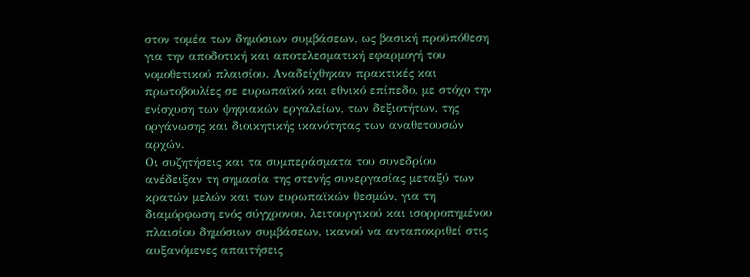στον τομέα των δημόσιων συμβάσεων, ως βασική προϋπόθεση για την αποδοτική και αποτελεσματική εφαρμογή του νομοθετικού πλαισίου. Αναδείχθηκαν πρακτικές και πρωτοβουλίες σε ευρωπαϊκό και εθνικό επίπεδο, με στόχο την ενίσχυση των ψηφιακών εργαλείων, των δεξιοτήτων, της οργάνωσης και διοικητικής ικανότητας των αναθετουσών αρχών.
Οι συζητήσεις και τα συμπεράσματα του συνεδρίου ανέδειξαν τη σημασία της στενής συνεργασίας μεταξύ των κρατών μελών και των ευρωπαϊκών θεσμών, για τη διαμόρφωση ενός σύγχρονου, λειτουργικού και ισορροπημένου πλαισίου δημόσιων συμβάσεων, ικανού να ανταποκριθεί στις αυξανόμενες απαιτήσεις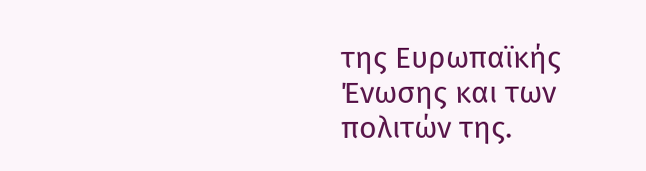της Ευρωπαϊκής Ένωσης και των πολιτών της.